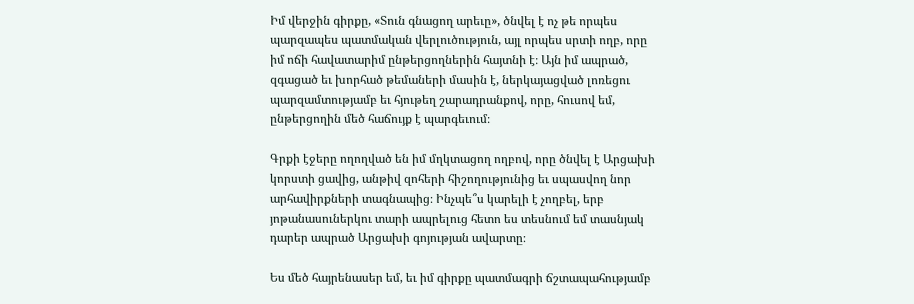Իմ վերջին գիրքը, «Տուն գնացող արեւը», ծնվել է ոչ թե որպես պարզապես պատմական վերլուծություն, այլ որպես սրտի ողբ, որը իմ ոճի հավատարիմ ընթերցողներին հայտնի է։ Այն իմ ապրած, զգացած եւ խորհած թեմաների մասին է, ներկայացված լոռեցու պարզամտությամբ եւ հյութեղ շարադրանքով, որը, հուսով եմ, ընթերցողին մեծ հաճույք է պարգեւում։

Գրքի էջերը ողողված են իմ մղկտացող ողբով, որը ծնվել է Արցախի կորստի ցավից, անթիվ զոհերի հիշողությունից եւ սպասվող նոր արհավիրքների տագնապից։ Ինչպե՞ս կարելի է չողբել, երբ յոթանասուներկու տարի ապրելուց հետո ես տեսնում եմ տասնյակ դարեր ապրած Արցախի գոյության ավարտը։

Ես մեծ հայրենասեր եմ, եւ իմ գիրքը պատմագրի ճշտապահությամբ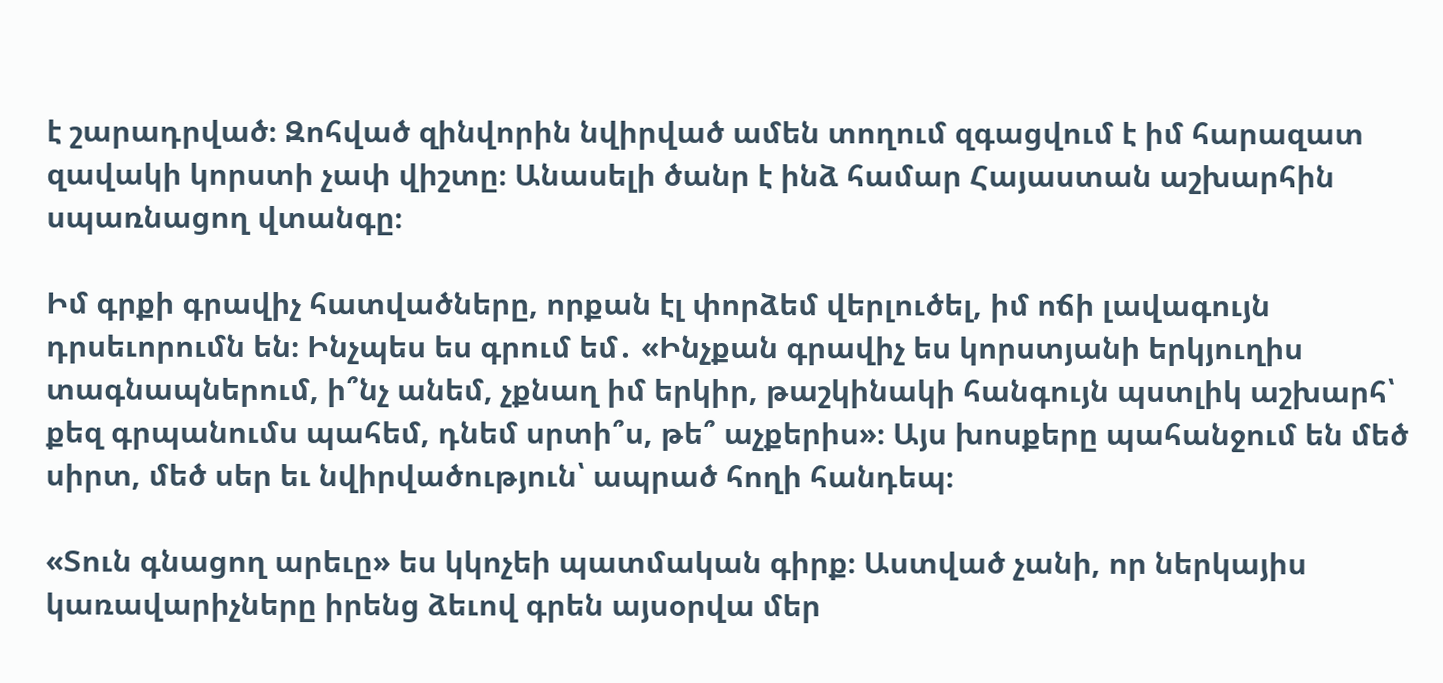է շարադրված։ Զոհված զինվորին նվիրված ամեն տողում զգացվում է իմ հարազատ զավակի կորստի չափ վիշտը։ Անասելի ծանր է ինձ համար Հայաստան աշխարհին սպառնացող վտանգը։

Իմ գրքի գրավիչ հատվածները, որքան էլ փորձեմ վերլուծել, իմ ոճի լավագույն դրսեւորումն են։ Ինչպես ես գրում եմ․ «Ինչքան գրավիչ ես կորստյանի երկյուղիս տագնապներում, ի՞նչ անեմ, չքնաղ իմ երկիր, թաշկինակի հանգույն պստլիկ աշխարհ՝ քեզ գրպանումս պահեմ, դնեմ սրտի՞ս, թե՞ աչքերիս»։ Այս խոսքերը պահանջում են մեծ սիրտ, մեծ սեր եւ նվիրվածություն՝ ապրած հողի հանդեպ։

«Տուն գնացող արեւը» ես կկոչեի պատմական գիրք։ Աստված չանի, որ ներկայիս կառավարիչները իրենց ձեւով գրեն այսօրվա մեր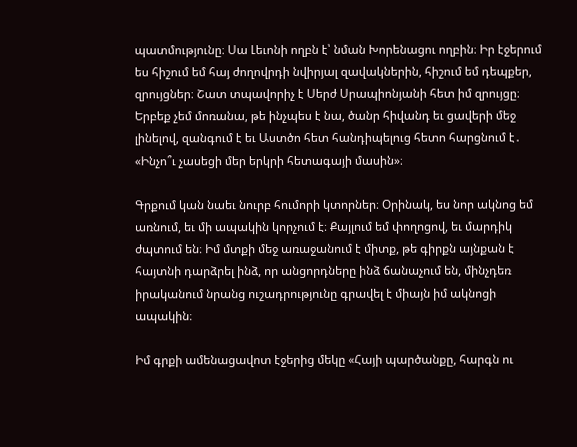պատմությունը։ Սա Լեւոնի ողբն է՝ նման Խորենացու ողբին։ Իր էջերում ես հիշում եմ հայ ժողովրդի նվիրյալ զավակներին, հիշում եմ դեպքեր, զրույցներ։ Շատ տպավորիչ է Սերժ Սրապիոնյանի հետ իմ զրույցը։ Երբեք չեմ մոռանա, թե ինչպես է նա, ծանր հիվանդ եւ ցավերի մեջ լինելով, զանգում է եւ Աստծո հետ հանդիպելուց հետո հարցնում է․ «Ինչո՞ւ չասեցի մեր երկրի հետագայի մասին»։

Գրքում կան նաեւ նուրբ հումորի կտորներ։ Օրինակ, ես նոր ակնոց եմ առնում, եւ մի ապակին կորչում է։ Քայլում եմ փողոցով, եւ մարդիկ ժպտում են։ Իմ մտքի մեջ առաջանում է միտք, թե գիրքն այնքան է հայտնի դարձրել ինձ, որ անցորդները ինձ ճանաչում են, մինչդեռ իրականում նրանց ուշադրությունը գրավել է միայն իմ ակնոցի ապակին։

Իմ գրքի ամենացավոտ էջերից մեկը «Հայի պարծանքը, հարգն ու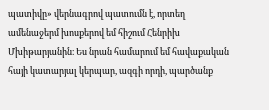պատիվը» վերնագրով պատումն է, որտեղ ամենաջերմ խոսքերով եմ հիշում Հենրիխ Մխիթարյանին։ Ես նրան համարում եմ հավաքական հայի կատարյալ կերպար, ազգի որդի, պարծանք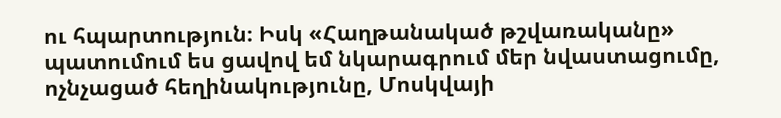ու հպարտություն։ Իսկ «Հաղթանակած թշվառականը» պատումում ես ցավով եմ նկարագրում մեր նվաստացումը, ոչնչացած հեղինակությունը, Մոսկվայի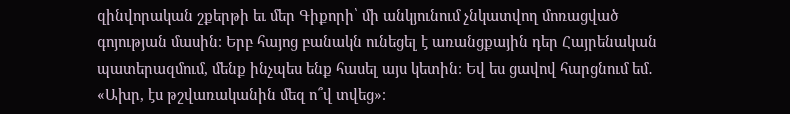զինվորական շքերթի եւ մեր Գիքորի՝ մի անկյունում չնկատվող մոռացված գոյության մասին։ Երբ հայոց բանակն ունեցել է առանցքային դեր Հայրենական պատերազմում, մենք ինչպես ենք հասել այս կետին։ Եվ ես ցավով հարցնում եմ․ «Ախր, էս թշվառականին մեզ ո՞վ տվեց»։